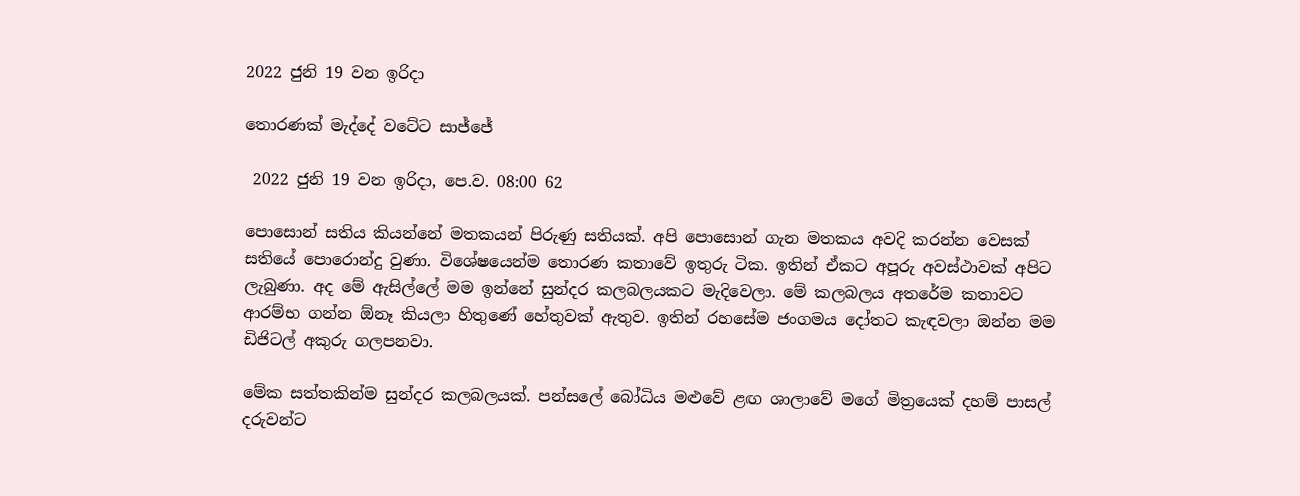2022 ජුනි 19 වන ඉරිදා

තොරණක් මැද්දේ වටේට සාජ්ජේ

 2022 ජුනි 19 වන ඉරිදා, පෙ.ව. 08:00 62

පොසොන් සතිය කියන්නේ මතකයන් පිරුණු සතියක්. අපි පොසොන් ගැන මතකය අවදි කරන්න වෙසක් සතියේ පොරොන්දු වුණා. විශේෂයෙන්ම තොරණ කතාවේ ඉතුරු ටික. ඉතින් ඒකට අපූරු අවස්ථාවක් අපිට ලැබුණා. අද මේ ඇසිල්ලේ මම ඉන්නේ සුන්දර කලබලයකට මැදිවෙලා. මේ කලබලය අතරේම කතාවට ආරම්භ ගන්න ඕනෑ කියලා හිතුණේ හේතුවක් ඇතුව. ඉතින් රහසේම ජංගමය දෝතට කැඳවලා ඔන්න මම ඩිජිටල් අකුරු ගලපනවා.

මේක සත්තකින්ම සුන්දර කලබලයක්. පන්සලේ බෝධිය මළුවේ ළඟ ශාලාවේ මගේ මිත්‍රයෙක් දහම් පාසල් දරුවන්ට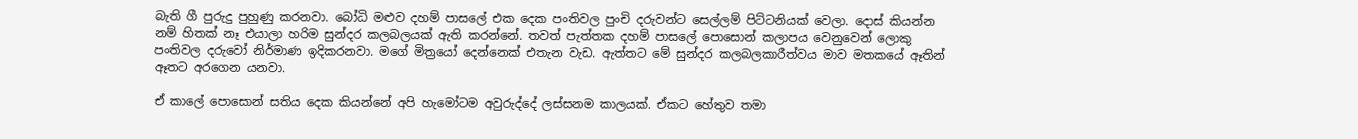බැති ගී පුරුදු පුහුණු කරනවා. බෝධි මළුව දහම් පාසලේ එක දෙක පංතිවල පුංචි දරුවන්ට සෙල්ලම් පිට්ටනියක් වෙලා. දොස් කියන්න නම් හිතක් නෑ එයාලා හරිම සුන්දර කලබලයක් ඇති කරන්නේ. තවත් පැත්තක දහම් පාසලේ පොසොන් කලාපය වෙනුවෙන් ලොකු පංතිවල දරුවෝ නිර්මාණ ඉදිකරනවා. මගේ මිත්‍රයෝ දෙන්නෙක් එතැන වැඩ. ඇත්තට මේ සුන්දර කලබලකාරීත්වය මාව මතකයේ ඈතින් ඈතට අරගෙන යනවා.

ඒ කාලේ පොසොන් සතිය දෙක කියන්නේ අපි හැමෝටම අවුරුද්දේ ලස්සනම කාලයක්. ඒකට හේතුව තමා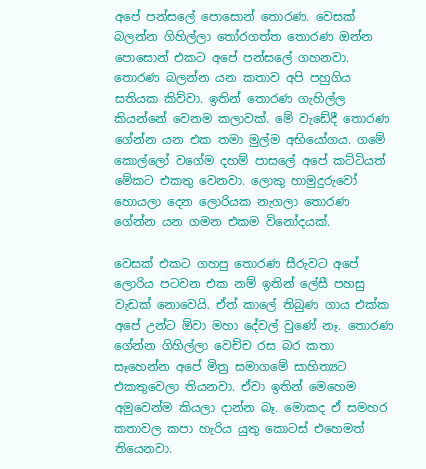අපේ පන්සලේ පොසොන් තොරණ. වෙසක් බලන්න ගිහිල්ලා තෝරගත්ත තොරණ ඔන්න පොසොන් එකට අපේ පන්සලේ ගහනවා. තොරණ බලන්න යන කතාව අපි පහුගිය සතියක කිව්වා. ඉතින් තොරණ ගැහිල්ල කියන්නේ වෙනම කලාවක්. මේ වැඩේදී තොරණ ගේන්න යන එක තමා මුල්ම අභියෝගය. ගමේ කොල්ලෝ වගේම දහම් පාසලේ අපේ කට්ටියත් මේකට එකතු වෙනවා. ලොකු හාමුදුරුවෝ හොයලා දෙන ලොරියක නැගලා තොරණ ගේන්න යන ගමන එකම විනෝදයක්.

වෙසක් එකට ගහපු තොරණ සීරුවට අපේ ලොරිය පටවන එක නම් ඉතින් ලේසී පහසු වැඩක් නොවෙයි. ඒත් කාලේ තිබුණ ගාය එක්ක අපේ උන්ට ඕවා මහා දේවල් වුණේ නෑ. තොරණ ගේන්න ගිහිල්ලා වෙච්ච රස බර කතා සෑහෙන්න අපේ මිත්‍ර සමාගමේ සාහිත්‍යට එකතුවෙලා තියනවා. ඒවා ඉතින් මෙහෙම අමුවෙන්ම කියලා දාන්න බෑ. මොකද ඒ සමහර කතාවල කපා හැරිය යුතු කොටස් එහෙමත් තියෙනවා.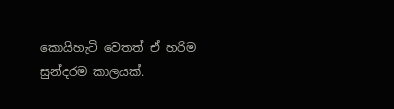කොයිහැටි වෙතත් ඒ හරිම සුන්දරම කාලයක්.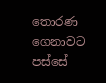තොරණ ගෙනාවට පස්සේ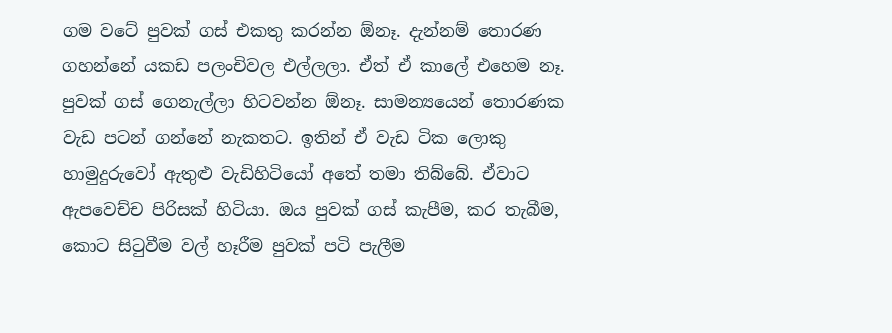ගම වටේ පුවක් ගස් එකතු කරන්න ඕනෑ. දැන්නම් තොරණ ගහන්නේ යකඩ පලංචිවල එල්ලලා. ඒත් ඒ කාලේ එහෙම නෑ. පුවක් ගස් ගෙනැල්ලා හිටවන්න ඕනෑ. සාමන්‍යයෙන් තොරණක වැඩ පටන් ගන්නේ නැකතට. ඉතින් ඒ වැඩ ටික ලොකු හාමුදුරුවෝ ඇතුළු වැඩිහිටියෝ අතේ තමා තිබ්බේ. ඒවාට ඇපවෙච්ච පිරිසක් හිටියා. ඔය පුවක් ගස් කැපීම, කර තැබීම, කොට සිටුවීම වල් හෑරීම පුවක් පටි පැලීම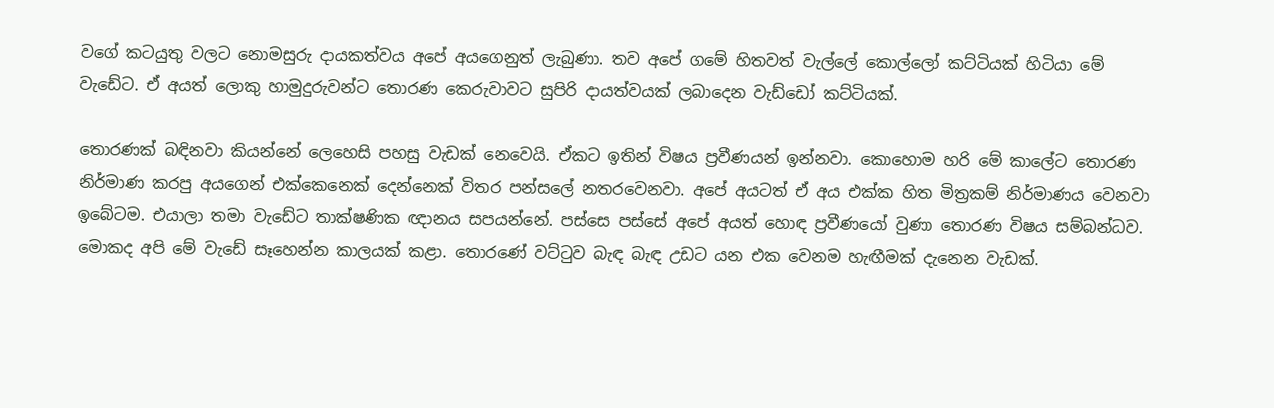වගේ කටයුතු වලට නොමසුරු දායකත්වය අපේ අයගෙනුත් ලැබුණා. තව අපේ ගමේ හිතවත් වැල්ලේ කොල්ලෝ කට්ටියක් හිටියා මේ වැඩේට. ඒ අයත් ලොකු හාමුදුරුවන්ට තොරණ කෙරුවාවට සුපිරි දායත්වයක් ලබාදෙන වැඩ්ඩෝ කට්ටියක්.

තොරණක් බඳිනවා කියන්නේ ලෙහෙසි පහසු වැඩක් නෙවෙයි. ඒකට ඉතින් විෂය ප්‍රවීණයන් ඉන්නවා. කොහොම හරි මේ කාලේට තොරණ නිර්මාණ කරපු අයගෙන් එක්කෙනෙක් දෙන්නෙක් විතර පන්සලේ නතරවෙනවා. අපේ අයටත් ඒ අය එක්ක හිත මිත්‍රකම් නිර්මාණය වෙනවා ඉබේටම. එයාලා තමා වැඩේට තාක්ෂණික ඥානය සපයන්නේ. පස්සෙ පස්සේ අපේ අයත් හොඳ ප්‍රවීණයෝ වුණා තොරණ විෂය සම්බන්ධව. මොකද අපි මේ වැඩේ සෑහෙන්න කාලයක් කළා. තොරණේ වට්ටුව බැඳ බැඳ උඩට යන එක වෙනම හැඟීමක් දැනෙන වැඩක්.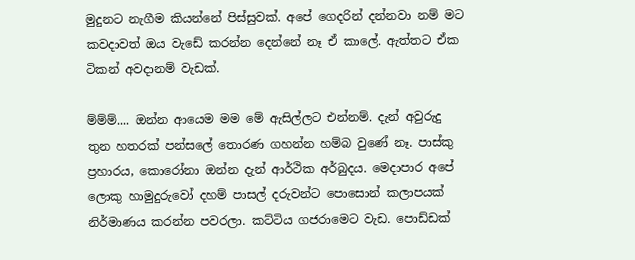මුදුනට නැගීම කියන්නේ පිස්සුවක්. අපේ ගෙදරින් දන්නවා නම් මට කවදාවත් ඔය වැඩේ කරන්න දෙන්නේ නෑ ඒ කාලේ. ඇත්තට ඒක ටිකන් අවදානම් වැඩක්.

ම්ම්ම්.... ඔන්න ආයෙම මම මේ ඇසිල්ලට එන්නම්. දැන් අවුරුදු තුන හතරක් පන්සලේ තොරණ ගහන්න හම්බ වුණේ නෑ. පාස්කු ප්‍රහාරය, කොරෝනා ඔන්න දැන් ආර්ථික අර්බුදය. මෙදාපාර අපේ ලොකු හාමුදුරුවෝ දහම් පාසල් දරුවන්ට පොසොන් කලාපයක් නිර්මාණය කරන්න පවරලා. කට්ටිය ගජරාමෙට වැඩ. පොඩ්ඩක්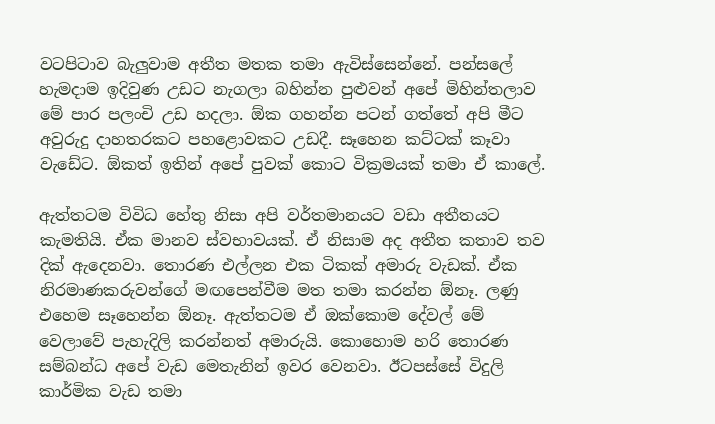වටපිටාව බැලුවාම අතීත මතක තමා ඇවිස්සෙන්නේ. පන්සලේ හැමදාම ඉදිවුණ උඩට නැගලා බහින්න පුළුවන් අපේ මිහින්තලාව මේ පාර පලංචි උඩ හදලා. ඕක ගහන්න පටන් ගත්තේ අපි මීට අවුරුදු දාහතරකට පහළොවකට උඩදී. සෑහෙන කට්ටක් කෑවා වැඩේට. ඕකත් ඉතින් අපේ පුවක් කොට වික්‍රමයක් තමා ඒ කාලේ.

ඇත්තටම විවිධ හේතු නිසා අපි වර්තමානයට වඩා අතීතයට කැමතියි. ඒක මානව ස්වභාවයක්. ඒ නිසාම අද අතීත කතාව තව දික් ඇදෙනවා. තොරණ එල්ලන එක ටිකක් අමාරු වැඩක්. ඒක නිරමාණකරුවන්ගේ මඟපෙන්වීම මත තමා කරන්න ඕනෑ. ලණු එහෙම සෑහෙන්න ඕනෑ. ඇත්තටම ඒ ඔක්කොම දේවල් මේ වෙලාවේ පැහැදිලි කරන්නත් අමාරුයි. කොහොම හරි තොරණ සම්බන්ධ අපේ වැඩ මෙතැනින් ඉවර වෙනවා. ඊටපස්සේ විදුලි කාර්මික වැඩ තමා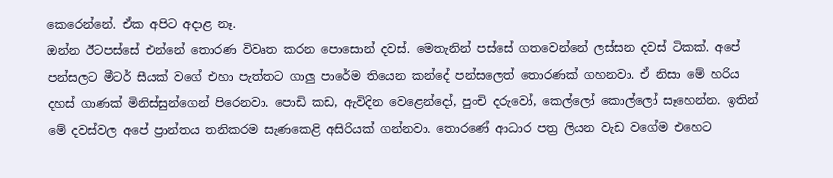කෙරෙන්නේ. ඒක අපිට අදාළ නෑ.
ඔන්න ඊටපස්සේ එන්නේ තොරණ විවෘත කරන පොසොන් දවස්. මෙතැනින් පස්සේ ගතවෙන්නේ ලස්සන දවස් ටිකක්. අපේ පන්සලට මීටර් සීයක් වගේ එහා පැත්තට ගාලු පාරේම තියෙන කන්දේ පන්සලෙත් තොරණක් ගහනවා. ඒ නිසා මේ හරිය දහස් ගාණක් මිනිස්සුන්ගෙන් පිරෙනවා. පොඩි කඩ, ඇවිදින වෙළෙන්දෝ, පුංචි දරුවෝ, කෙල්ලෝ කොල්ලෝ සෑහෙන්න. ඉතින් මේ දවස්වල අපේ ප්‍රාන්තය තනිකරම සැණකෙළි අසිරියක් ගන්නවා. තොරණේ ආධාර පත්‍ර ලියන වැඩ වගේම එහෙට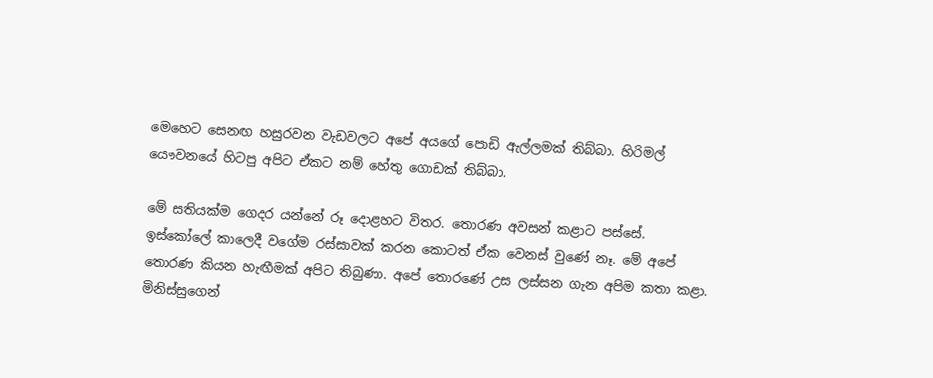මෙහෙට සෙනඟ හසුරවන වැඩවලට අපේ අයගේ පොඩි ඇල්ලමක් තිබ්බා. හිරිමල් යෞවනයේ හිටපු අපිට ඒකට නම් හේතු ගොඩක් තිබ්බා.

මේ සතියක්ම ගෙදර යන්නේ රූ දොළහට විතර. තොරණ අවසන් කළාට පස්සේ. ඉස්කෝලේ කාලෙදී වගේම රස්සාවක් කරන කොටත් ඒක වෙනස් වුණේ නෑ. මේ අපේ තොරණ කියන හැඟීමක් අපිට තිබුණා. අපේ තොරණේ උස ලස්සන ගැන අපිම කතා කළා. මිනිස්සුගෙන්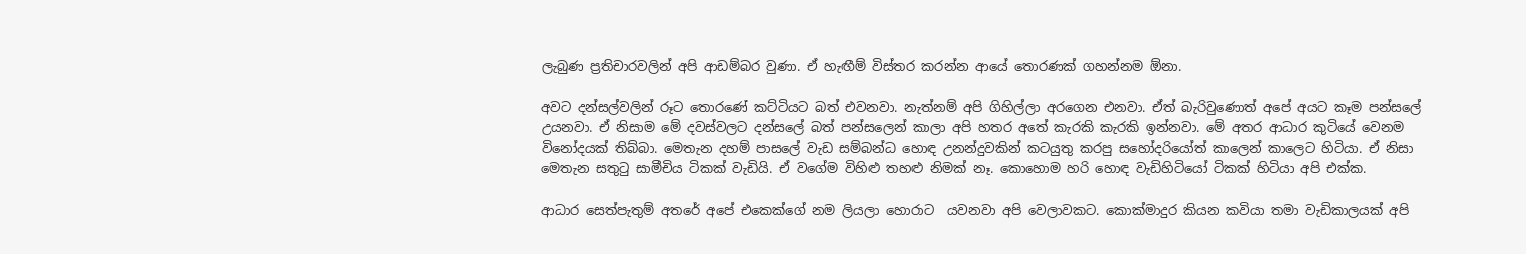ලැබුණ ප්‍රතිචාරවලින් අපි ආඩම්බර වුණා. ඒ හැඟීම් විස්තර කරන්න ආයේ තොරණක් ගහන්නම ඕනා.

අවට දන්සල්වලින් රූට තොරණේ කට්ටියට බත් එවනවා. නැත්නම් අපි ගිහිල්ලා අරගෙන එනවා. ඒත් බැරිවුණොත් අපේ අයට කෑම පන්සලේ උයනවා. ඒ නිසාම මේ දවස්වලට දන්සලේ බත් පන්සලෙන් කාලා අපි හතර අතේ කැරකි කැරකි ඉන්නවා. මේ අතර ආධාර කුටියේ වෙනම විනෝදයක් තිබ්බා. මෙතැන දහම් පාසලේ වැඩ සම්බන්ධ හොඳ උනන්දුවකින් කටයුතු කරපු සහෝදරියෝත් කාලෙන් කාලෙට හිටියා. ඒ නිසා මෙතැන සතුටු සාමීචිය ටිකක් වැඩියි. ඒ වගේම විහිළු තහළු නිමක් නෑ. කොහොම හරි හොඳ වැඩිහිටියෝ ටිකක් හිටියා අපි එක්ක.

ආධාර සෙත්පැතුම් අතරේ අපේ එකෙක්ගේ නම ලියලා හොරාට  යවනවා අපි වෙලාවකට. කොක්මාදුර කියන කවියා තමා වැඩිකාලයක් අපි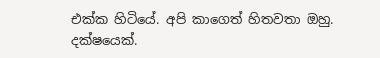එක්ක හිටියේ. අපි කාගෙත් හිතවතා ඔහු. දක්ෂයෙක්.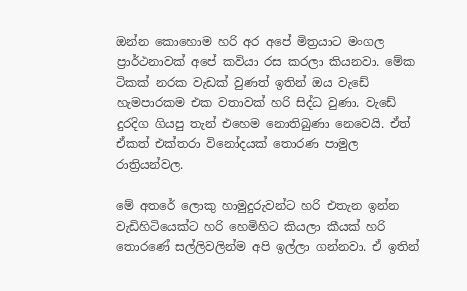ඔන්න කොහොම හරි අර අපේ මිත්‍රයාට මංගල ප්‍රාර්ථනාවක් අපේ කවියා රස කරලා කියනවා. මේක ටිකක් නරක වැඩක් වුණත් ඉතින් ඔය වැඩේ හැමපාරකම එක වතාවක් හරි සිද්ධ වුණා. වැඩේ දුරදිග ගියපු තැන් එහෙම නොතිබුණා නෙවෙයි. ඒත් ඒකත් එක්තරා විනෝදයක් තොරණ පාමුල රාත්‍රියන්වල.

මේ අතරේ ලොකු හාමුදුරුවන්ට හරි එතැන ඉන්න වැඩිහිටියෙක්ට හරි හෙමිහිට කියලා කීයක් හරි තොරණේ සල්ලිවලින්ම අපි ඉල්ලා ගන්නවා. ඒ ඉතින්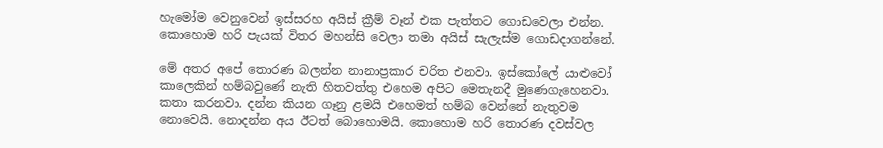හැමෝම වෙනුවෙන් ඉස්සරහ අයිස් ක්‍රීම් වෑන් එක පැත්තට ගොඩවෙලා එන්න. කොහොම හරි පැයක් විතර මහන්සි වෙලා තමා අයිස් සැලැස්ම ගොඩදාගන්නේ.

මේ අතර අපේ තොරණ බලන්න නානාප්‍රකාර චරිත එනවා. ඉස්කෝලේ යාළුවෝ කාලෙකින් හම්බවුණේ නැති හිතවත්තු එහෙම අපිට මෙතැනදී මුණෙගැහෙනවා. කතා කරනවා. දන්න කියන ගෑනු ළමයි එහෙමත් හම්බ වෙන්නේ නැතුවම නොවෙයි. නොදන්න අය ඊටත් බොහොමයි. කොහොම හරි තොරණ දවස්වල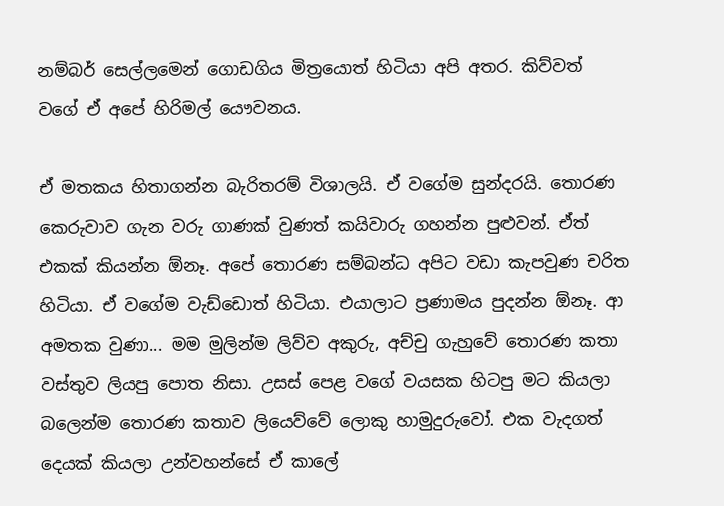නම්බර් සෙල්ලමෙන් ගොඩගිය මිත්‍රයොත් හිටියා අපි අතර. කිව්වත් වගේ ඒ අපේ හිරිමල් යෞවනය.

ඒ මතකය හිතාගන්න බැරිතරම් විශාලයි. ඒ වගේම සුන්දරයි. තොරණ කෙරුවාව ගැන වරු ගාණක් වුණත් කයිවාරු ගහන්න පුළුවන්. ඒත් එකක් කියන්න ඕනෑ. අපේ තොරණ සම්බන්ධ අපිට වඩා කැපවුණ චරිත හිටියා. ඒ වගේම වැඩ්ඩොත් හිටියා. එයාලාට ප්‍රණාමය පුදන්න ඕනෑ. ආ අමතක වුණා... මම මුලින්ම ලිව්ව අකුරු, අච්චු ගැහුවේ තොරණ කතා වස්තුව ලියපු පොත නිසා. උසස් පෙළ වගේ වයසක හිටපු මට කියලා බලෙන්ම තොරණ කතාව ලියෙව්වේ ලොකු හාමුදුරුවෝ. එක වැදගත් දෙයක් කියලා උන්වහන්සේ ඒ කාලේ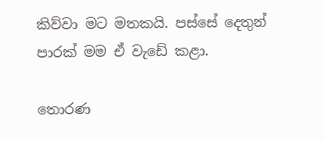කිව්වා මට මතකයි. පස්සේ දෙතුන් පාරක් මම ඒ වැඩේ කළා.

තොරණ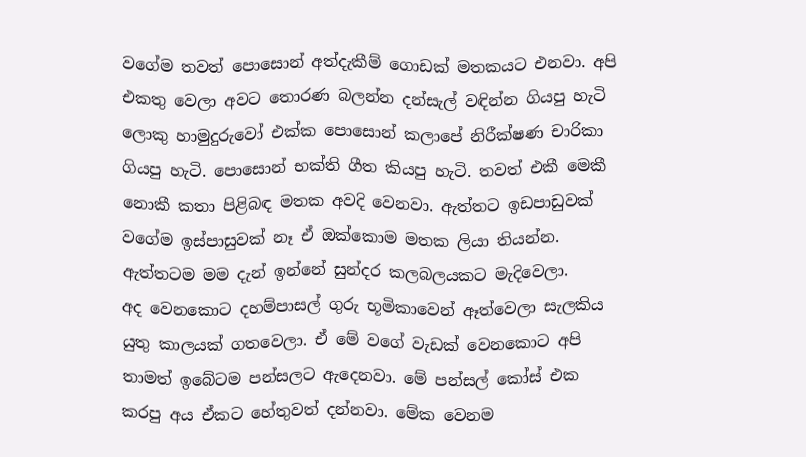වගේම තවත් පොසොන් අත්දැකීම් ගොඩක් මතකයට එනවා. අපි එකතු වෙලා අවට තොරණ බලන්න දන්සැල් වඳින්න ගියපු හැටි ලොකු හාමුදුරුවෝ එක්ක පොසොන් කලාපේ නිරීක්ෂණ චාරිකා ගියපු හැටි. පොසොන් භක්ති ගීත කියපු හැටි. තවත් එකී මෙකී නොකී කතා පිළිබඳ මතක අවදි වෙනවා. ඇත්තට ඉඩපාඩුවක් වගේම ඉස්පාසුවක් නෑ ඒ ඔක්කොම මතක ලියා තියන්න. ඇත්තටම මම දැන් ඉන්නේ සුන්දර කලබලයකට මැදිවෙලා.
අද වෙනකොට දහම්පාසල් ගුරු භූමිකාවෙන් ඈත්වෙලා සැලකිය යුතු කාලයක් ගතවෙලා. ඒ මේ වගේ වැඩක් වෙනකොට අපි තාමත් ඉබේටම පන්සලට ඇදෙනවා. මේ පන්සල් කෝස් එක කරපු අය ඒකට හේතුවත් දන්නවා. මේක වෙනම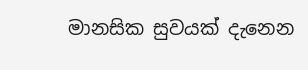මානසික සුවයක් දැනෙන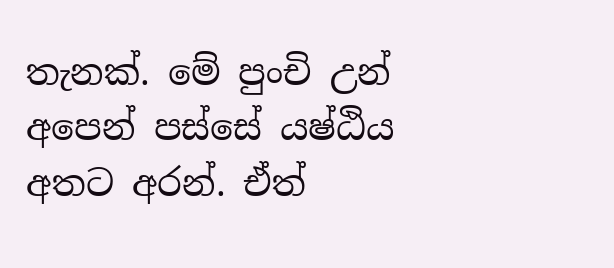තැනක්. මේ පුංචි උන් අපෙන් පස්සේ යෂ්ඨිය අතට අරන්. ඒත්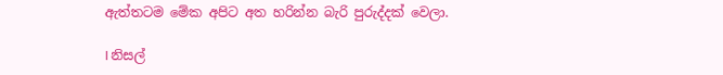ඇත්තටම මේක අපිට අත හරින්න බැරි පුරුද්දක් වෙලා.

I නිසල්